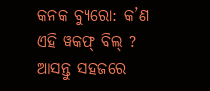କନକ ବ୍ୟୁରୋ: କ’ଣ ଏହି ୱକଫ୍ ବିଲ୍ ? ଆସନ୍ତୁ ସହଜରେ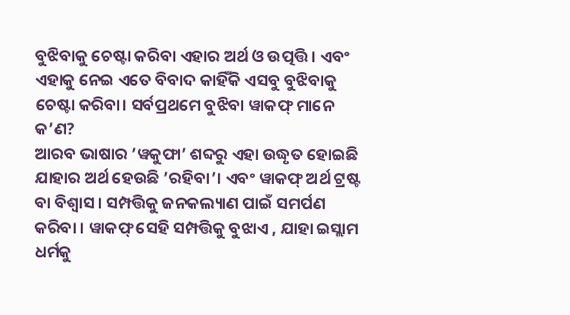ବୁଝିବାକୁ ଚେଷ୍ଟା କରିବା ଏହାର ଅର୍ଥ ଓ ଉତ୍ପତ୍ତି । ଏବଂ ଏହାକୁ ନେଇ ଏତେ ବିବାଦ କାହିଁକି ଏସବୁ ବୁଝିବାକୁ ଚେଷ୍ଟା କରିବା। ସର୍ବପ୍ରଥମେ ବୁଝିବା ୱାକଫ୍ ମାନେ କ’ଣ?
ଆରବ ଭାଷାର ’ୱକୁଫା’ ଶବ୍ଦରୁ ଏହା ଉଦ୍ଧୃତ ହୋଇଛି ଯାହାର ଅର୍ଥ ହେଉଛି ’ରହିବା’। ଏବଂ ୱାକଫ୍ ଅର୍ଥ ଟ୍ରଷ୍ଟ ବା ବିଶ୍ବାସ। ସମ୍ପତ୍ତିକୁ ଜନକଲ୍ୟାଣ ପାଇଁ ସମର୍ପଣ କରିବା । ୱାକଫ୍ ସେହି ସମ୍ପତ୍ତିକୁ ବୁଝାଏ , ଯାହା ଇସ୍ଲାମ ଧର୍ମକୁ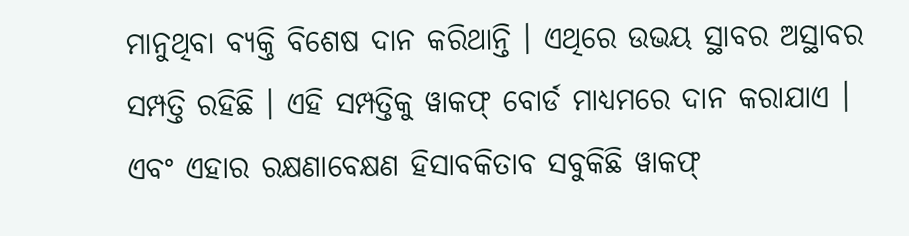ମାନୁଥିବା ବ୍ୟକ୍ତି ବିଶେଷ ଦାନ କରିଥାନ୍ତି । ଏଥିରେ ଉଭୟ ସ୍ଥାବର ଅସ୍ଥାବର ସମ୍ପତ୍ତି ରହିଛି । ଏହି ସମ୍ପତ୍ତିକୁ ୱାକଫ୍ ବୋର୍ଡ ମାଧ୍ୟମରେ ଦାନ କରାଯାଏ । ଏବଂ ଏହାର ରକ୍ଷଣାବେକ୍ଷଣ ହିସାବକିତାବ ସବୁକିଛି ୱାକଫ୍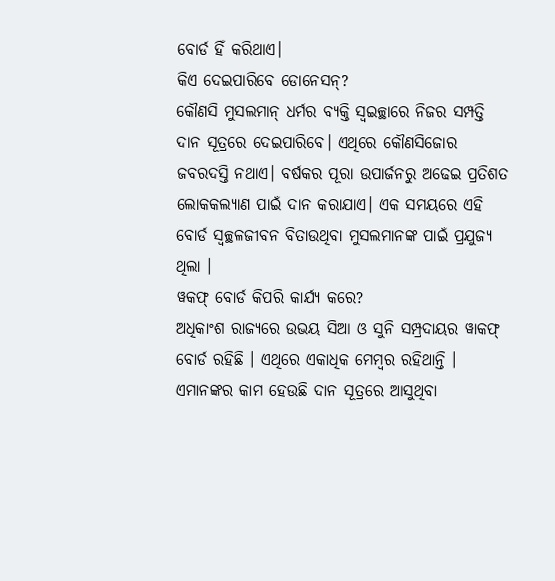ବୋର୍ଡ ହିଁ କରିଥାଏ।
କିଏ ଦେଇପାରିବେ ଡୋନେସନ୍?
କୌଣସି ମୁସଲମାନ୍ ଧର୍ମର ବ୍ୟକ୍ତି ସ୍ବଇଚ୍ଛାରେ ନିଜର ସମ୍ପତ୍ତି ଦାନ ସୂତ୍ରରେ ଦେଇପାରିବେ। ଏଥିରେ କୌଣସିଜୋର ଜବରଦସ୍ତି ନଥାଏ। ବର୍ଷକର ପୂରା ଉପାର୍ଜନରୁ ଅଢେଇ ପ୍ରତିଶତ ଲୋକକଲ୍ୟାଣ ପାଇଁ ଦାନ କରାଯାଏ। ଏକ ସମୟରେ ଏହି ବୋର୍ଡ ସ୍ବଚ୍ଛଳଜୀବନ ବିତାଉଥିବା ମୁସଲମାନଙ୍କ ପାଇଁ ପ୍ରଯୁଜ୍ୟ ଥିଲା ।
ୱକଫ୍ ବୋର୍ଡ କିପରି କାର୍ଯ୍ୟ କରେ?
ଅଧିକାଂଶ ରାଜ୍ୟରେ ଉଭୟ ସିଆ ଓ ସୁନି ସମ୍ପ୍ରଦାୟର ୱାକଫ୍ ବୋର୍ଡ ରହିଛି । ଏଥିରେ ଏକାଧିକ ମେମ୍ବର ରହିଥାନ୍ତି । ଏମାନଙ୍କର କାମ ହେଉଛି ଦାନ ସୂତ୍ରରେ ଆସୁଥିବା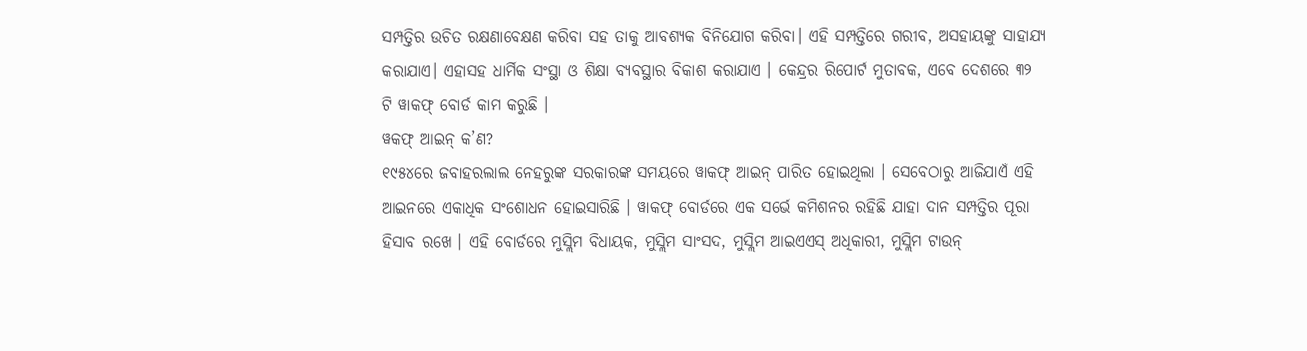ସମ୍ପତ୍ତିର ଉଚିତ ରକ୍ଷଣାବେକ୍ଷଣ କରିବା ସହ ତାକୁ ଆବଶ୍ୟକ ବିନିଯୋଗ କରିବା। ଏହି ସମ୍ପତ୍ତିରେ ଗରୀବ, ଅସହାୟଙ୍କୁ ସାହାଯ୍ୟ କରାଯାଏ। ଏହାସହ ଧାର୍ମିକ ସଂସ୍ଥା ଓ ଶିକ୍ଷା ବ୍ୟବସ୍ଥାର ବିକାଶ କରାଯାଏ । କେନ୍ଦ୍ରର ରିପୋର୍ଟ ମୁତାବକ, ଏବେ ଦେଶରେ ୩୨ ଟି ୱାକଫ୍ ବୋର୍ଡ କାମ କରୁଛି ।
ୱକଫ୍ ଆଇନ୍ କ’ଣ?
୧୯୫୪ରେ ଜବାହରଲାଲ ନେହରୁଙ୍କ ସରକାରଙ୍କ ସମୟରେ ୱାକଫ୍ ଆଇନ୍ ପାରିତ ହୋଇଥିଲା । ସେବେଠାରୁ ଆଜିଯାଏଁ ଏହି ଆଇନରେ ଏକାଧିକ ସଂଶୋଧନ ହୋଇସାରିଛି । ୱାକଫ୍ ବୋର୍ଡରେ ଏକ ସର୍ଭେ କମିଶନର ରହିଛି ଯାହା ଦାନ ସମ୍ପତ୍ତିର ପୂରା ହିସାବ ରଖେ । ଏହି ବୋର୍ଡରେ ମୁସ୍ଲିମ ବିଧାୟକ, ମୁସ୍ଲିମ ସାଂସଦ, ମୁସ୍ଲିମ ଆଇଏଏସ୍ ଅଧିକାରୀ, ମୁସ୍ଲିମ ଟାଉନ୍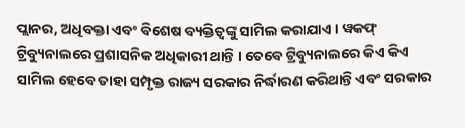ପ୍ଲାନର, ଅଧିବକ୍ତା ଏବଂ ବିଶେଷ ବ୍ୟକ୍ତିତ୍ବଙ୍କୁ ସାମିଲ କରାଯାଏ । ୱକଫ୍ ଟ୍ରିବ୍ୟୁନାଲରେ ପ୍ରଶାସନିକ ଅଧିକାରୀ ଥାନ୍ତି । ତେବେ ଟ୍ରିବ୍ୟୁନାଲରେ କିଏ କିଏ ସାମିଲ ହେବେ ତାହା ସମ୍ପୃକ୍ତ ରାଜ୍ୟ ସରକାର ନିର୍ଦ୍ଧାରଣ କରିଥାନ୍ତି ଏବଂ ସରକାର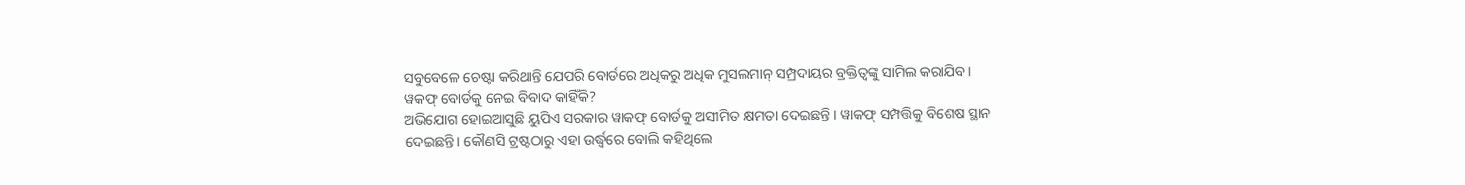ସବୁବେଳେ ଚେଷ୍ଟା କରିଥାନ୍ତି ଯେପରି ବୋର୍ଡରେ ଅଧିକରୁ ଅଧିକ ମୁସଲମାନ୍ ସମ୍ପ୍ରଦାୟର ବ୍ରକ୍ତିତ୍ବଙ୍କୁ ସାମିଲ କରାଯିବ।
ୱକଫ୍ ବୋର୍ଡକୁ ନେଇ ବିବାଦ କାହିଁକି?
ଅଭିଯୋଗ ହୋଇଆସୁଛି ୟୁପିଏ ସରକାର ୱାକଫ୍ ବୋର୍ଡକୁ ଅସୀମିତ କ୍ଷମତା ଦେଇଛନ୍ତି । ୱାକଫ୍ ସମ୍ପତ୍ତିକୁ ବିଶେଷ ସ୍ଥାନ ଦେଇଛନ୍ତି। କୌଣସି ଟ୍ରଷ୍ଟଠାରୁ ଏହା ଉର୍ଦ୍ଧ୍ବରେ ବୋଲି କହିଥିଲେ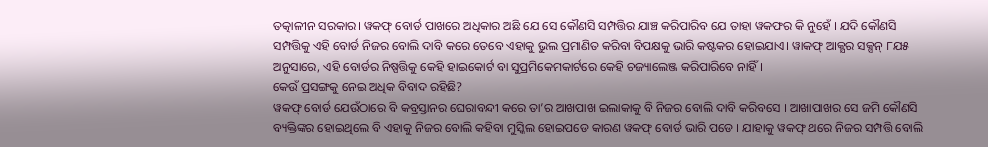ତତ୍କାଳୀନ ସରକାର। ୱକଫ୍ ବୋର୍ଡ ପାଖରେ ଅଧିକାର ଅଛି ଯେ ସେ କୌଣସି ସମ୍ପତ୍ତିର ଯାଞ୍ଚ କରିପାରିବ ଯେ ତାହା ୱକଫର କି ନୁହେଁ । ଯଦି କୌଣସି ସମ୍ପତ୍ତିକୁ ଏହି ବୋର୍ଡ ନିଜର ବୋଲି ଦାବି କରେ ତେବେ ଏହାକୁ ଭୁଲ ପ୍ରମାଣିତ କରିବା ବିପକ୍ଷକୁ ଭାରି କଷ୍ଟକର ହୋଇଯାଏ। ୱାକଫ୍ ଆକ୍ଯର ସକ୍ସନ୍ ୮ଯ୫ ଅନୁସାରେ, ଏହି ବୋର୍ଡର ନିଷ୍ପତ୍ତିକୁ କେହି ହାଇକୋର୍ଟ ବା ସୁପ୍ରମିକେମକାର୍ଟରେ କେହି ଚଜ୍ୟାଲେଞ୍ଜ କରିପାରିବେ ନାହିଁ।
କେଉଁ ପ୍ରସଙ୍ଗକୁ ନେଇ ଅଧିକ ବିବାଦ ରହିଛି?
ୱକଫ୍ ବୋର୍ଡ ଯେଉଁଠାରେ ବି କବ୍ରସ୍ତାନର ଘେରାବନ୍ଦୀ କରେ ତା’ର ଆଖପାଖ ଇଲାକାକୁ ବି ନିଜର ବୋଲି ଦାବି କରିବସେ । ଆଖାପାଖର ସେ ଜମି କୌଣସି ବ୍ୟକ୍ତିଙ୍କର ହୋଇଥିଲେ ବି ଏହାକୁ ନିଜର ବୋଲି କହିବା ମୁସ୍କିଲ ହୋଇପଡେ କାରଣ ୱକଫ୍ ବୋର୍ଡ ଭାରି ପଡେ । ଯାହାକୁ ୱକଫ୍ ଥରେ ନିଜର ସମ୍ପତ୍ତି ବୋଲି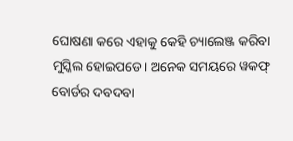ଘୋଷଣା କରେ ଏହାକୁ କେହି ଚ୍ୟାଲେଞ୍ଜ କରିବା ମୁସ୍କିଲ ହୋଇପଡେ। ଅନେକ ସମୟରେ ୱକଫ୍ ବୋର୍ଡର ଦବଦବା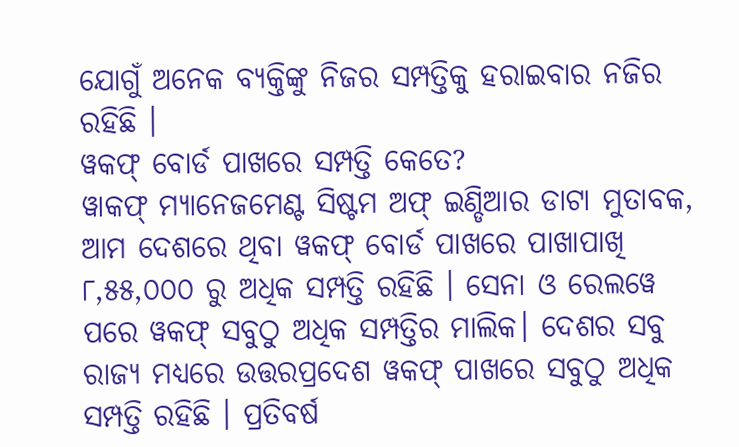ଯୋଗୁଁ ଅନେକ ବ୍ୟକ୍ତିଙ୍କୁ ନିଜର ସମ୍ପତ୍ତିକୁ ହରାଇବାର ନଜିର ରହିଛି ।
ୱକଫ୍ ବୋର୍ଡ ପାଖରେ ସମ୍ପତ୍ତି କେତେ?
ୱାକଫ୍ ମ୍ୟାନେଜମେଣ୍ଟ ସିଷ୍ଟମ ଅଫ୍ ଇଣ୍ଡିଆର ଡାଟା ମୁତାବକ, ଆମ ଦେଶରେ ଥିବା ୱକଫ୍ ବୋର୍ଡ ପାଖରେ ପାଖାପାଖି ୮,୫୫,୦୦୦ ରୁ ଅଧିକ ସମ୍ପତ୍ତି ରହିଛି । ସେନା ଓ ରେଲୱେ ପରେ ୱକଫ୍ ସବୁଠୁ ଅଧିକ ସମ୍ପତ୍ତିର ମାଲିକ। ଦେଶର ସବୁ ରାଜ୍ୟ ମଧ୍ୟରେ ଉତ୍ତରପ୍ରଦେଶ ୱକଫ୍ ପାଖରେ ସବୁଠୁ ଅଧିକ ସମ୍ପତ୍ତି ରହିଛି । ପ୍ରତିବର୍ଷ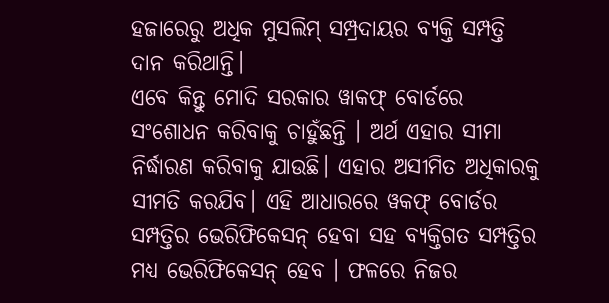ହଜାରେରୁ ଅଧିକ ମୁସଲିମ୍ ସମ୍ପ୍ରଦାୟର ବ୍ୟକ୍ତି ସମ୍ପତ୍ତି ଦାନ କରିଥାନ୍ତି।
ଏବେ କିନ୍ତୁ ମୋଦି ସରକାର ୱାକଫ୍ ବୋର୍ଡରେ ସଂଶୋଧନ କରିବାକୁ ଚାହୁଁଛନ୍ତି । ଅର୍ଥ ଏହାର ସୀମା ନିର୍ଦ୍ଧାରଣ କରିବାକୁ ଯାଉଛି। ଏହାର ଅସୀମିତ ଅଧିକାରକୁ ସୀମତି କରଯିବ। ଏହି ଆଧାରରେ ୱକଫ୍ ବୋର୍ଡର ସମ୍ପତ୍ତିର ଭେରିଫିକେସନ୍ ହେବା ସହ ବ୍ୟକ୍ତିଗତ ସମ୍ପତ୍ତିର ମଧ୍ୟ ଭେରିଫିକେସନ୍ ହେବ । ଫଳରେ ନିଜର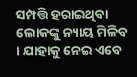ସମ୍ପତ୍ତି ହରାଇଥିବା ଲୋକଙ୍କୁ ନ୍ୟାୟ ମିଳିବ । ଯାହାକୁ ନେଇ ଏବେ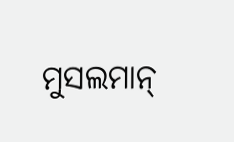ମୁସଲମାନ୍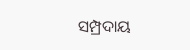ସମ୍ପ୍ରଦାୟ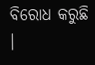ବିରୋଧ କରୁଛି ।